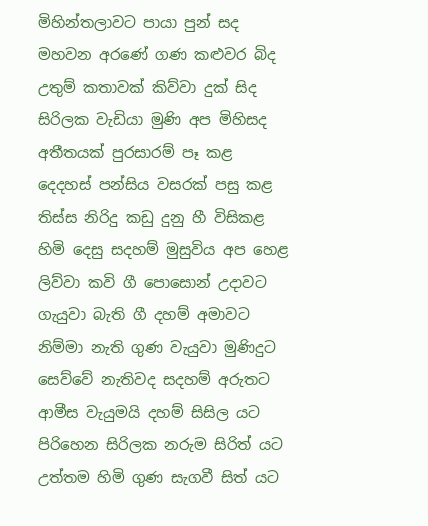මිහින්තලාවට පායා පුන් සද
මහවන අරණේ ගණ කළුවර බිද
උතුම් කතාවක් කිව්වා දුක් සිද
සිරිලක වැඩියා මුණි අප මිහිසද
අතීතයක් පුරසාරම් පෑ කළ
දෙදහස් පන්සිය වසරක් පසු කළ
තිස්ස නිරිදු කඩු දුනු හී විසිකළ
හිමි දෙසු සදහම් මුසුවිය අප හෙළ
ලිව්වා කවි ගී පොසොන් උදාවට
ගැයුවා බැති ගී දහම් අමාවට
නිම්මා නැති ගුණ වැයුවා මුණිදුට
සෙව්වේ නැතිවද සදහම් අරුතට
ආමීස වැයුමයි දහම් සිසිල යට
පිරිහෙන සිරිලක නරුම සිරිත් යට
උත්තම හිමි ගුණ සැගවී සිත් යට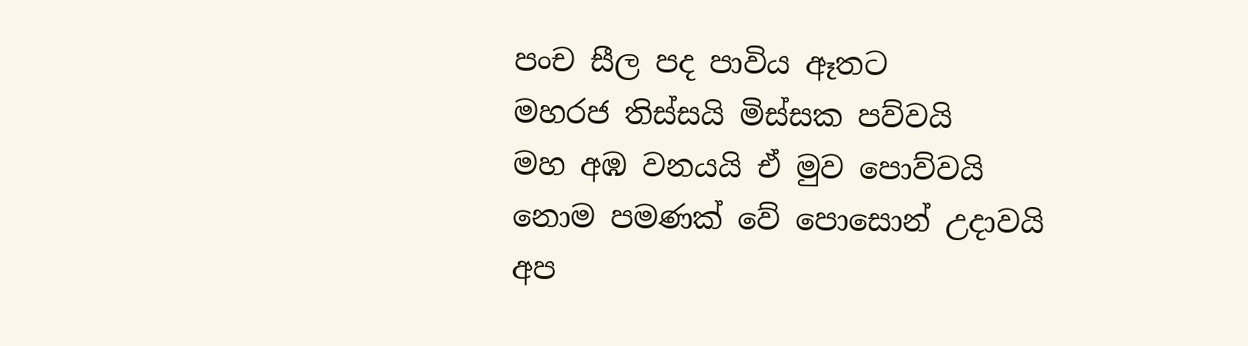පංච සීල පද පාවිය ඈතට
මහරජ තිස්සයි මිස්සක පව්වයි
මහ අඹ වනයයි ඒ මුව පොව්වයි
නොම පමණක් වේ පොසොන් උදාවයි
අප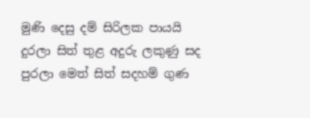මුණි දෙසු දම් සිරිලක පායයි
දුරලා සිත් තුළ අදුරු ලකුණු සද
පුරලා මෙත් සිත් සදහම් ගුණ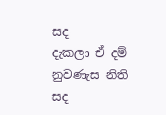සද
දැකලා ඒ දම් නුවණැස නිති සද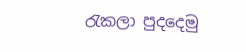රැකලා පුදදෙමු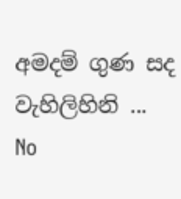අමදම් ගුණ සද
වැහිලිහිනි ...
No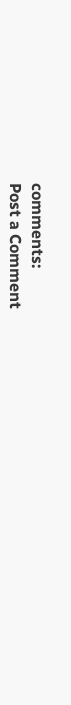comments:
Post a Comment